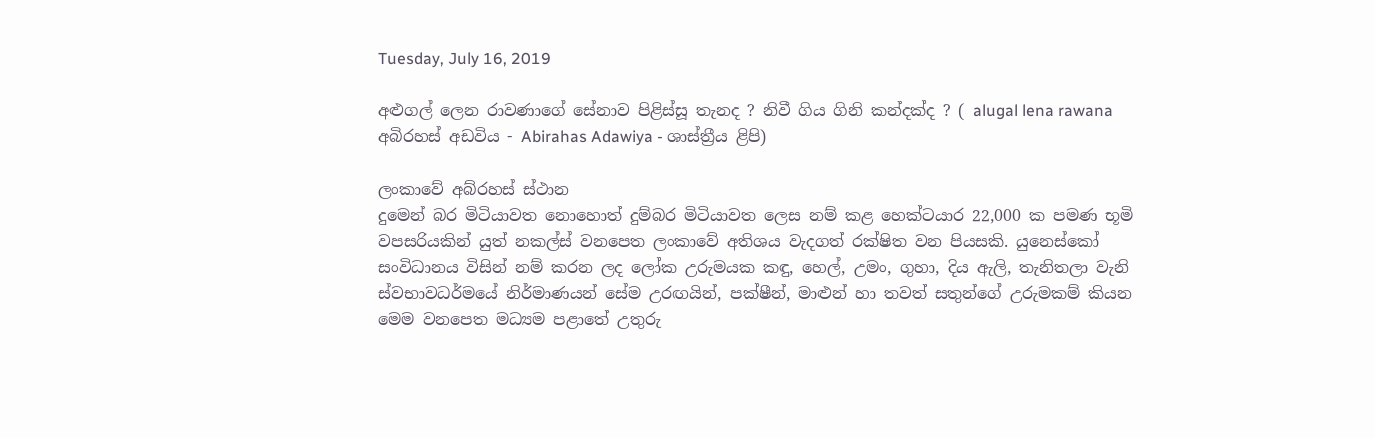Tuesday, July 16, 2019

අළුගල් ලෙන රාවණාගේ සේනාව පිළිස්සූ තැනද ? නිවී ගිය ගිනි කන්දක්ද ? ( alugal lena rawana අබිරහස් අඩවිය - Abirahas Adawiya - ශාස්ත්‍රීය ළිපි)

ලංකාවේ අබ්රහස් ස්ථාන
දුමෙන් බර මිටියාවත නොහොත් දුම්බර මිටියාවත ලෙස නම් කළ හෙක්ටයාර 22,000 ක පමණ භූමි වපසරියකින් යුත් නකල්ස් වනපෙත ලංකාවේ අතිශය වැදගත් රක්ෂිත වන පියසකි. යුනෙස්කෝ සංවිධානය විසින් නම් කරන ලද ලෝක උරුමයක කඳු, හෙල්, උමං, ගුහා, දිය ඇලි, තැනිතලා වැනි ස්වභාවධර්මයේ නිර්මාණයන් සේම උරඟයින්, පක්ෂීන්, මාළුන් හා තවත් සතුන්ගේ උරුමකම් කියන මෙම වනපෙත මධ්‍යම පළාතේ උතුරු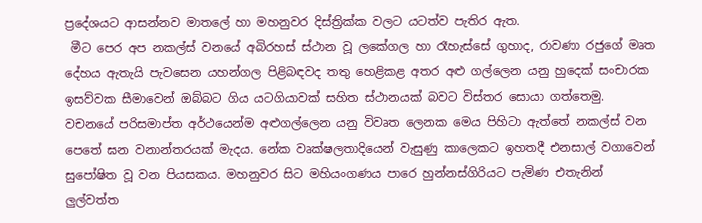ප්‍රදේශයට ආසන්නව මාතලේ හා මහනුවර දිස්ත්‍රික්ක වලට යටත්ව පැතිර ඇත.
 මීට පෙර අප නකල්ස් වනයේ අබිරහස් ස්ථාන වූ ලකේගල හා රෑහැස්සේ ගුහාද, රාවණා රජුගේ මෘත දේහය ඇතැයි පැවසෙන යහන්ගල පිළිබඳවද තතු හෙළිකළ අතර අළු ගල්ලෙන යනු හුදෙක් සංචාරක ඉසව්වක සීමාවෙන් ඔබ්බට ගිය යටගියාවක් සහිත ස්ථානයක් බවට විස්තර සොයා ගත්තෙමු.
වචනයේ පරිසමාප්ත අර්ථයෙන්ම අළුගල්ලෙන යනු විවෘත ලෙනක මෙය පිහිටා ඇත්තේ නකල්ස් වන පෙතේ ඝන වනාන්තරයක් මැදය. නේක වෘක්ෂලතාදියෙන් වැසුණු කාලෙකට ඉහතදී එනසාල් වගාවෙන් සුපෝෂිත වූ වන පියසකය. මහනුවර සිට මහියංගණය පාරෙ හුන්නස්ගිරියට පැමිණ එතැනින් ලුල්වත්ත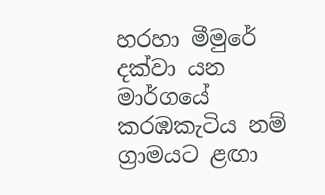හරහා මීමුරේ දක්වා යන මාර්ගයේ කරඹකැටිය නම් ග්‍රාමයට ළඟා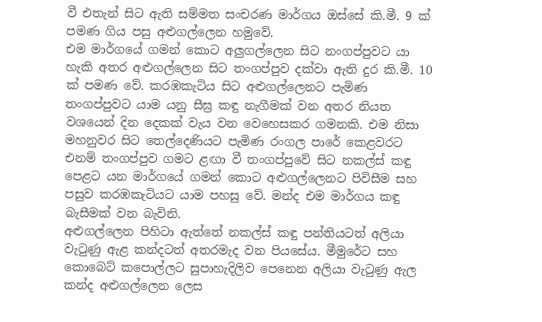වී එතැන් සිට ඇති සම්මත සංචරණ මාර්ගය ඔස්සේ කි.මී. 9 ක් පමණ ගිය පසු අළුගල්ලෙන හමුවේ.
එම මාර්ගයේ ගමන් කොට අලුගල්ලෙන සිට නංගප්පුවට යා හැකි අතර අළුගල්ලෙන සිට තංගප්පුව දක්වා ඇති දුර කි.මී. 10 ක් පමණ වේ. කරඹකැටිය සිට අළුගල්ලෙනට පැමිණ තංගප්පුවට යාම යනු සීඝ්‍ර කඳු නැගීමක් වන අතර නියත වශයෙන් දින දෙකක් වැය වන වෙහෙසකර ගමනකි. එම නිසා මහනුවර සිට තෙල්දෙණියට පැමිණ රංගල පාරේ කෙළවරට එනම් තංගප්පුව ගමට ළඟා වී තංගප්පුවේ සිට නකල්ස් කඳු පෙළට යන මාර්ගයේ ගමන් කොට අළුගල්ලෙනට පිවිසීම සහ පසුව කරඹකැටියට යාම පහසු වේ. මන්ද එම මාර්ගය කඳු බැසීමක් වන බැවිනි.
අළුගල්ලෙන පිහිටා ඇත්තේ නකල්ස් කඳු පන්තියටත් අලියා වැටුණු ඇළ කන්දටත් අතරමැද වන පියසේය. මීමුරේට සහ කොබෙට් කපොල්ලට සුපාහැදිලිව පෙනෙන අලියා වැටුණු ඇල කන්ද අළුගල්ලෙන ලෙස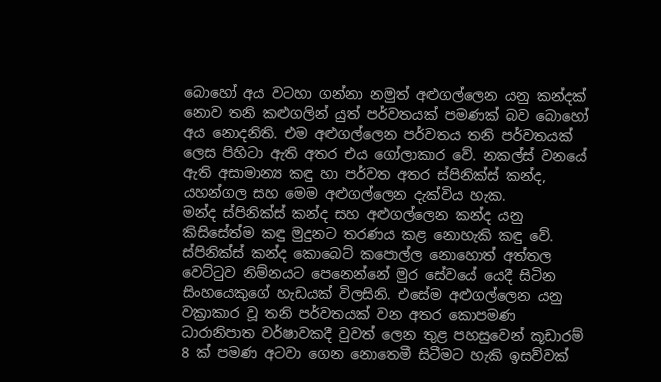බොහෝ අය වටහා ගන්නා නමුත් අළුගල්ලෙන යනු කන්දක් නොව තනි කළුගලින් යුත් පර්වතයක් පමණක් බව බොහෝ අය නොදනිති. එම අළුගල්ලෙන පර්වතය තනි පර්වතයක් ලෙස පිහිටා ඇති අතර එය ගෝලාකාර වේ. නකල්ස් වනයේ ඇති අසාමාන්‍ය කඳු හා පර්වත අතර ස්පිනික්ස් කන්ද, යහන්ගල සහ මෙම අළුගල්ලෙන දැක්විය හැක.
මන්ද ස්පිනික්ස් කන්ද සහ අළුගල්ලෙන කන්ද යනු කිසිසේත්ම කඳු මුදුනට තරණය කළ නොහැකි කඳු වේ. ස්පිනික්ස් කන්ද කොබෙට් කපොල්ල නොහොත් අත්තල වෙට්ටුව නිම්නයට පෙනෙන්නේ මුර සේවයේ යෙදී සිටින සිංහයෙකුගේ හැඩයක් විලසිනි. එසේම අළුගල්ලෙන යනු වක්‍රාකාර වූ තනි පර්වතයක් වන අතර කොපමණ ධාරානිපාත වර්ෂාවකදී වුවත් ලෙන තුළ පහසුවෙන් කූඩාරම් 8 ක් පමණ අටවා ගෙන නොතෙමී සිටීමට හැකි ඉසව්වක්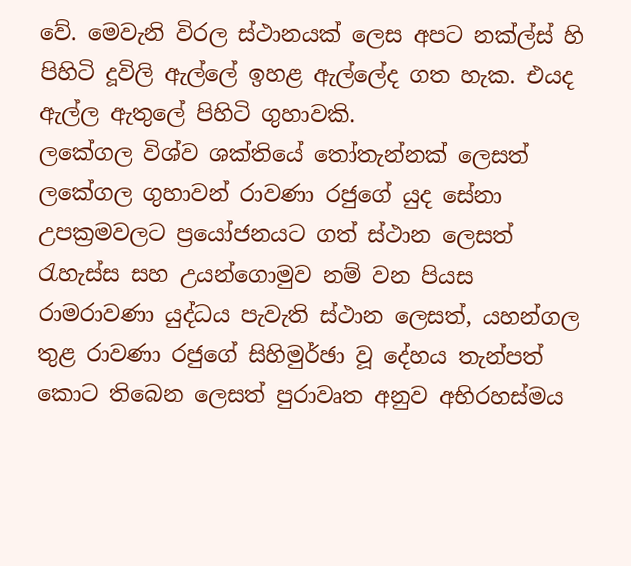වේ. මෙවැනි විරල ස්ථානයක් ලෙස අපට නක්ල්ස් හි පිහිටි දූවිලි ඇල්ලේ ඉහළ ඇල්ලේද ගත හැක. එයද ඇල්ල ඇතුලේ පිහිටි ගුහාවකි.
ලකේගල විශ්ව ශක්තියේ තෝතැන්නක් ලෙසත් ලකේගල ගුහාවන් රාවණා රජුගේ යුද සේනා උපක්‍රමවලට ප්‍රයෝජනයට ගත් ස්ථාන ලෙසත් රැහැස්ස සහ උයන්ගොමුව නම් වන පියස රාමරාවණා යුද්ධය පැවැති ස්ථාන ලෙසත්, යහන්ගල තුළ රාවණා රජුගේ සිහිමුර්ඡා වූ දේහය තැන්පත් කොට තිබෙන ලෙසත් පුරාවෘත අනුව අභිරහස්මය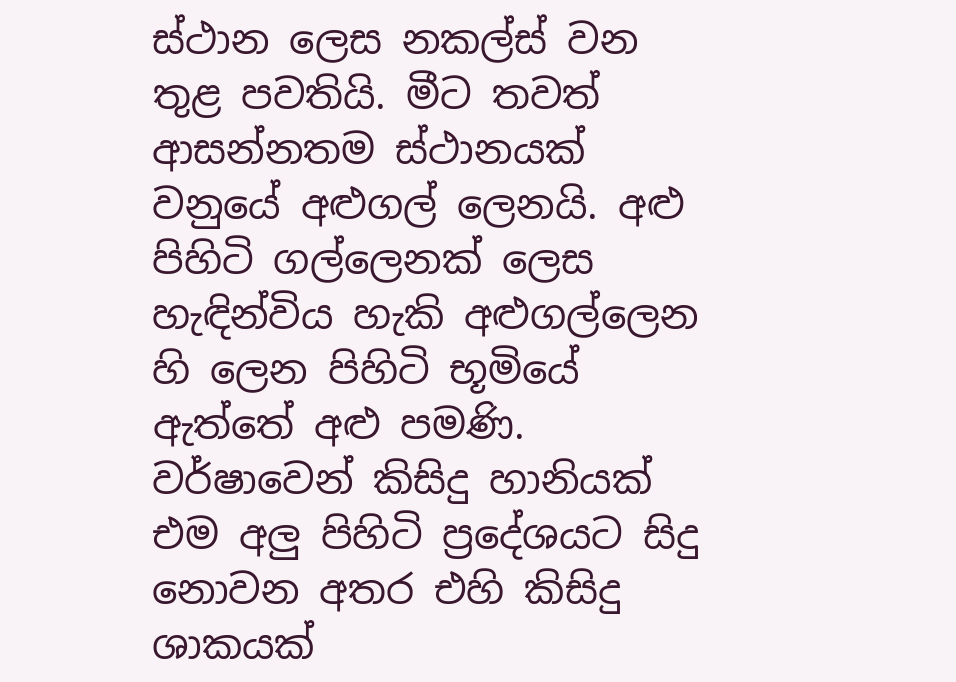ස්ථාන ලෙස නකල්ස් වන තුළ පවතියි. මීට තවත් ආසන්නතම ස්ථානයක් වනුයේ අළුගල් ලෙනයි. අළු පිහිටි ගල්ලෙනක් ලෙස හැඳින්විය හැකි අළුගල්ලෙන හි ලෙන පිහිටි භූමියේ ඇත්තේ අළු පමණි. වර්ෂාවෙන් කිසිදු හානියක් එම අලු පිහිටි ප්‍රදේශයට සිදු නොවන අතර එහි කිසිදු ශාකයක්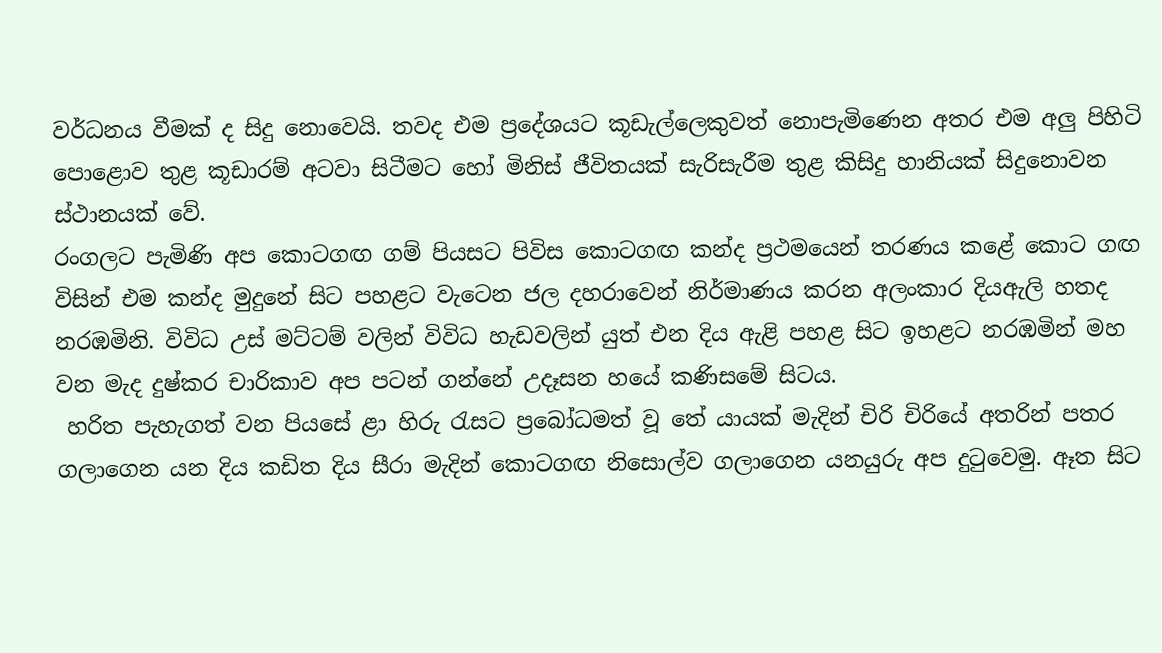වර්ධනය වීමක් ද සිදු නොවෙයි. තවද එම ප්‍රදේශයට කූඩැල්ලෙකුවත් නොපැමිණෙන අතර එම අලු පිහිටි පොළොව තුළ කූඩාරම් අටවා සිටීමට හෝ මිනිස් ජීවිතයක් සැරිසැරීම තුළ කිසිදු හානියක් සිදුනොවන ස්ථානයක් වේ.
රංගලට පැමිණි අප කොටගඟ ගම් පියසට පිවිස කොටගඟ කන්ද ප්‍රථමයෙන් තරණය කළේ කොට ගඟ විසින් එම කන්ද මුදුනේ සිට පහළට වැටෙන ජල දහරාවෙන් නිර්මාණය කරන අලංකාර දියඇලි හතද නරඹමිනි. විවිධ උස් මට්ටම් වලින් විවිධ හැඩවලින් යුත් එන දිය ඇළි පහළ සිට ඉහළට නරඹමින් මහ වන මැද දුෂ්කර චාරිකාව අප පටන් ගන්නේ උදෑසන හයේ කණිසමේ සිටය.
 හරිත පැහැගත් වන පියසේ ළා හිරු රැසට ප්‍රබෝධමත් වූ තේ යායක් මැදින් චිරි චිරියේ අතරින් පතර ගලාගෙන යන දිය කඩිත දිය සීරා මැදින් කොටගඟ නිසොල්ව ගලාගෙන යනයුරු අප දුටුවෙමු. ඈත සිට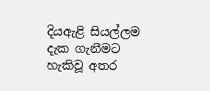දියඇළි සියල්ලම දැක ගැනීමට හැකිවූ අතර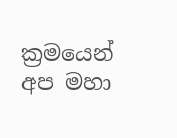ක්‍රමයෙන් අප මහා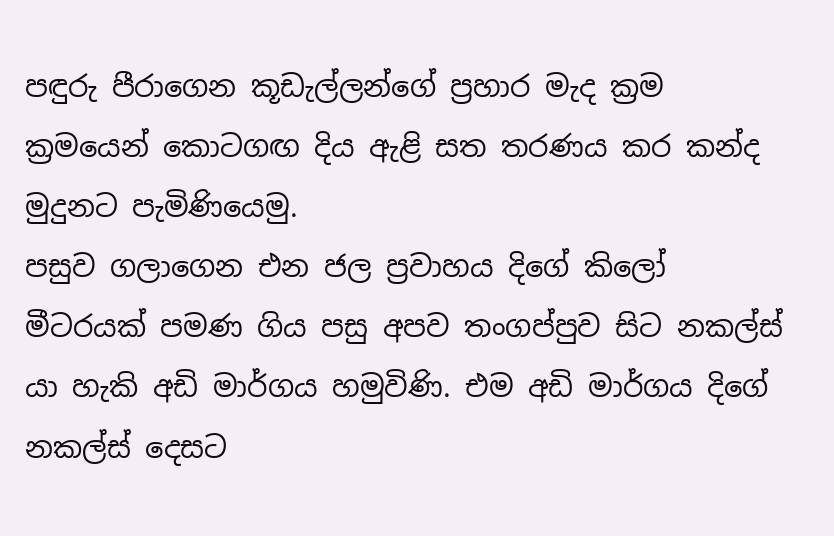පඳුරු පීරාගෙන කූඩැල්ලන්ගේ ප්‍රහාර මැද ක්‍රම ක්‍රමයෙන් කොටගඟ දිය ඇළි සත තරණය කර කන්ද මුදුනට පැමිණියෙමු.
පසුව ගලාගෙන එන ජල ප්‍රවාහය දිගේ කිලෝ මීටරයක් පමණ ගිය පසු අපව තංගප්පුව සිට නකල්ස් යා හැකි අඩි මාර්ගය හමුවිණි. එම අඩි මාර්ගය දිගේ නකල්ස් දෙසට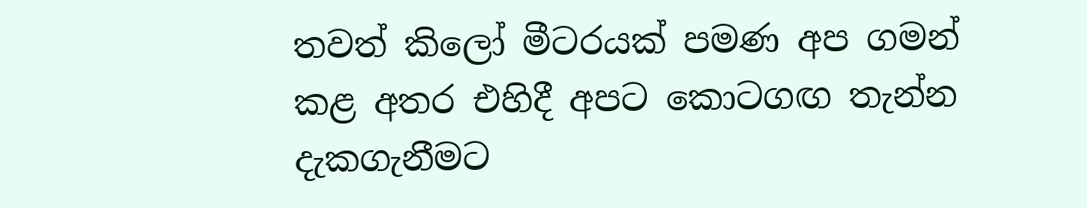තවත් කිලෝ මීටරයක් පමණ අප ගමන් කළ අතර එහිදී අපට කොටගඟ තැන්න දැකගැනීමට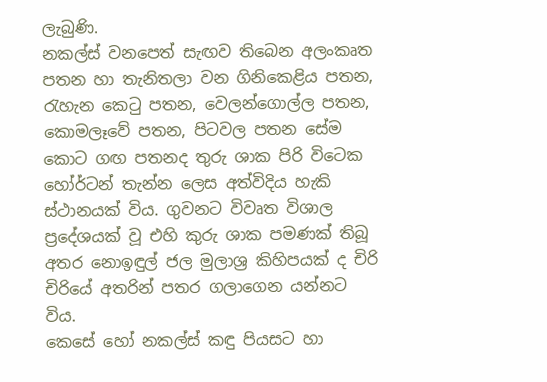ලැබුණි.
නකල්ස් වනපෙත් සැඟව තිබෙන අලංකෘත පතන හා තැනිතලා වන ගිනිකෙළිය පතන, රැහැන කෙටු පතන, වෙලන්ගොල්ල පතන, කොමලෑවේ පතන, පිටවල පතන සේම කොට ගඟ පතනද තුරු ශාක පිරි විටෙක හෝර්ටන් තැන්න ලෙස අත්විදිය හැකි ස්ථානයක් විය. ගුවනට විවෘත විශාල ප්‍රදේශයක් වූ එහි කුරු ශාක පමණක් තිබූ අතර නොඉඳුල් ජල මුලාශ්‍ර කිහිපයක් ද චිරි චිරියේ අතරින් පතර ගලාගෙන යන්නට විය.
කෙසේ හෝ නකල්ස් කඳු පියසට හා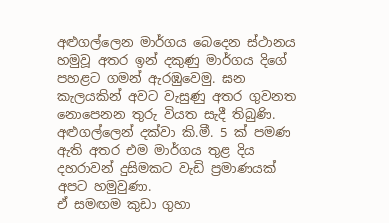අළුගල්ලෙන මාර්ගය බෙදෙන ස්ථානය හමුවූ අතර ඉන් දකුණු මාර්ගය දිගේ පහළට ගමන් ඇරඹුවෙමු. ඝන කැලයකින් අවට වැසුණු අතර ගුවනත නොපෙනන තුරු වියත සැදී තිබුණි. අළුගල්ලෙන් දක්වා කි.මී. 5 ක් පමණ ඇති අතර එම මාර්ගය තුළ දිය දහරාවන් දුසිමකට වැඩි ප්‍රමාණයක් අපට හමුවුණා.
ඒ සමඟම කුඩා ගුහා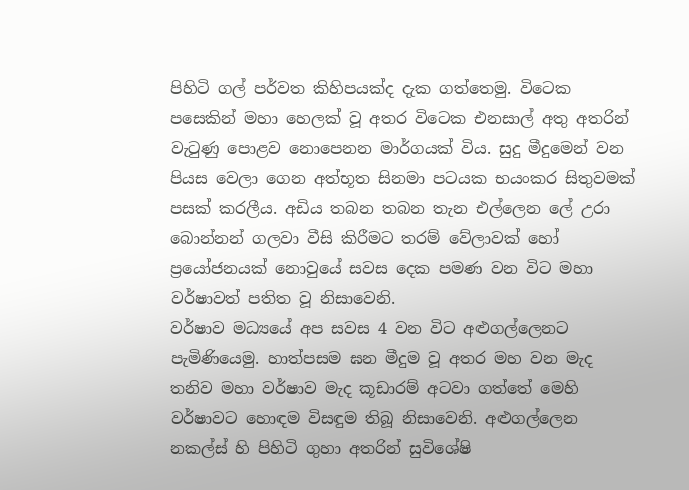පිහිටි ගල් පර්වත කිහිපයක්ද දැක ගත්තෙමු. විටෙක පසෙකින් මහා හෙලක් වූ අතර විටෙක එනසාල් අතු අතරින් වැටුණු පොළව නොපෙනන මාර්ගයක් විය. සුදු මීදුමෙන් වන පියස වෙලා ගෙන අත්භූත සිනමා පටයක භයංකර සිතුවමක් පසක් කරලීය. අඩිය තබන තබන තැන එල්ලෙන ලේ උරා බොන්නන් ගලවා වීසි කිරීමට තරම් වේලාවක් හෝ ප්‍රයෝජනයක් නොවුයේ සවස දෙක පමණ වන විට මහා වර්ෂාවත් පතිත වූ නිසාවෙනි.
වර්ෂාව මධ්‍යයේ අප සවස 4 වන විට අළුගල්ලෙනට පැමිණියෙමු. හාත්පසම ඝන මීදුම වූ අතර මහ වන මැද තනිව මහා වර්ෂාව මැද කූඩාරම් අටවා ගත්තේ මෙහි වර්ෂාවට හොඳම විසඳුම තිබූ නිසාවෙනි. අළුගල්ලෙන නකල්ස් හි පිහිටි ගුහා අතරින් සුවිශේෂි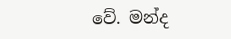වේ. මන්ද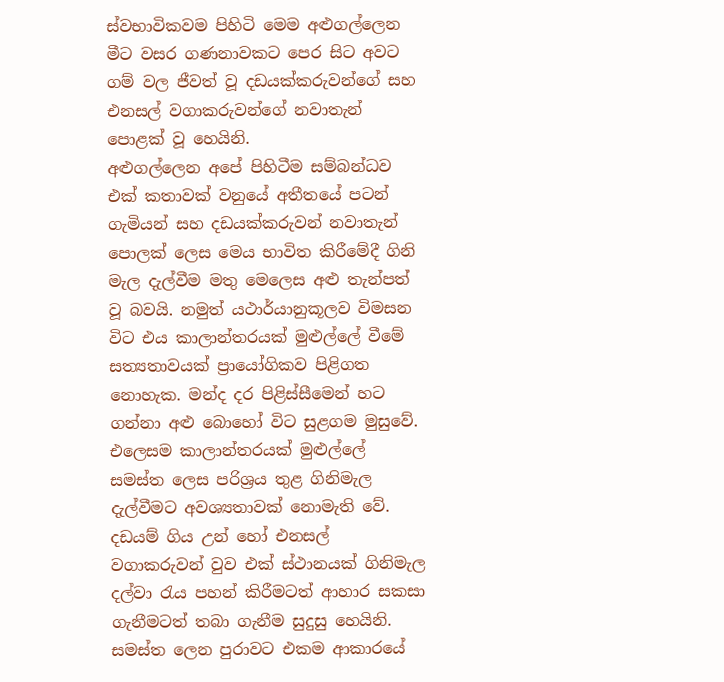ස්වභාවිකවම පිහිටි මෙම අළුගල්ලෙන මීට වසර ගණනාවකට පෙර සිට අවට ගම් වල ජීවත් වූ දඩයක්කරුවන්ගේ සහ එනසල් වගාකරුවන්ගේ නවාතැන් පොළක් වූ හෙයිනි.
අළුගල්ලෙන අපේ පිහිටීම සම්බන්ධව එක් කතාවක් වනුයේ අතීතයේ පටන් ගැමියන් සහ දඩයක්කරුවන් නවාතැන් පොලක් ලෙස මෙය භාවිත කිරීමේදී ගිනි මැල දැල්වීම මතු මෙලෙස අළු තැන්පත් වූ බවයි. නමුත් යථාර්යානුකූලව විමසන විට එය කාලාන්තරයක් මුළුල්ලේ වීමේ සත්‍යතාවයක් ප්‍රායෝගිකව පිළිගත නොහැක. මන්ද දර පිළිස්සීමෙන් හට ගන්නා අළු බොහෝ විට සුළගම මුසුවේ.
එලෙසම කාලාන්තරයක් මුළුල්ලේ සමස්ත ලෙස පරිශ්‍රය තුළ ගිනිමැල දැල්වීමට අවශ්‍යතාවක් නොමැති වේ. දඩයම් ගිය උන් හෝ එනසල් වගාකරුවන් වුව එක් ස්ථානයක් ගිනිමැල දල්වා රැය පහන් කිරීමටත් ආහාර සකසා ගැනීමටත් තබා ගැනීම සුදුසු හෙයිනි. සමස්ත ලෙන පුරාවට එකම ආකාරයේ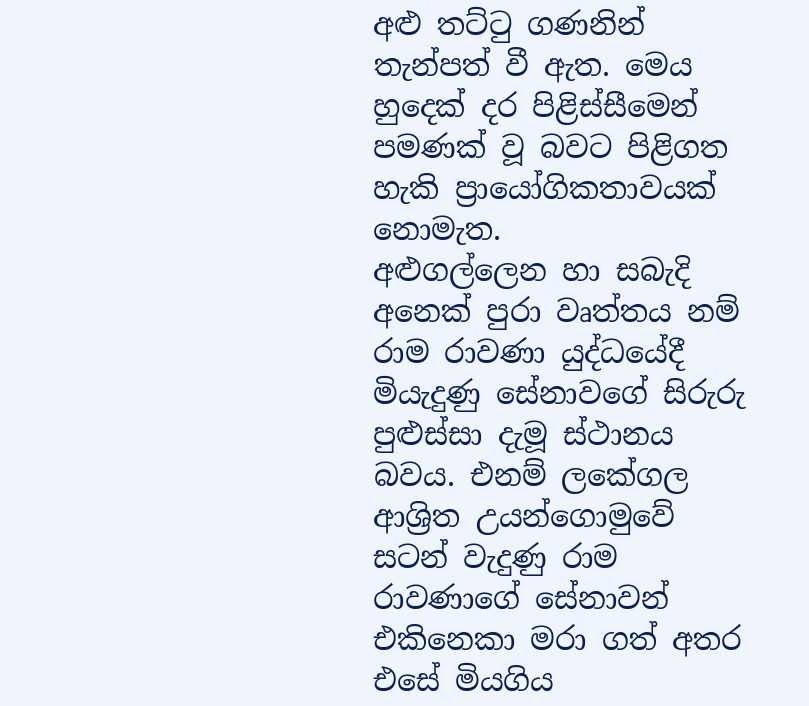අළු තට්ටු ගණනින් තැන්පත් වී ඇත. මෙය හුදෙක් දර පිළිස්සීමෙන් පමණක් වූ බවට පිළිගත හැකි ප්‍රායෝගිකතාවයක් නොමැත.
අළුගල්ලෙන හා සබැදි අනෙක් පුරා වෘත්තය නම් රාම රාවණා යුද්ධයේදී මියැදුණු සේනාවගේ සිරුරු පුළුස්සා දැමූ ස්ථානය බවය. එනම් ලකේගල ආශ්‍රිත උයන්ගොමුවේ සටන් වැදුණු රාම රාවණාගේ සේනාවන් එකිනෙකා මරා ගත් අතර එසේ මියගිය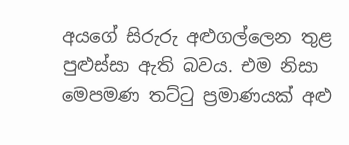අයගේ සිරුරු අළුගල්ලෙන තුළ පුළුස්සා ඇති බවය. එම නිසා මෙපමණ තට්ටු ප්‍රමාණයක් අළු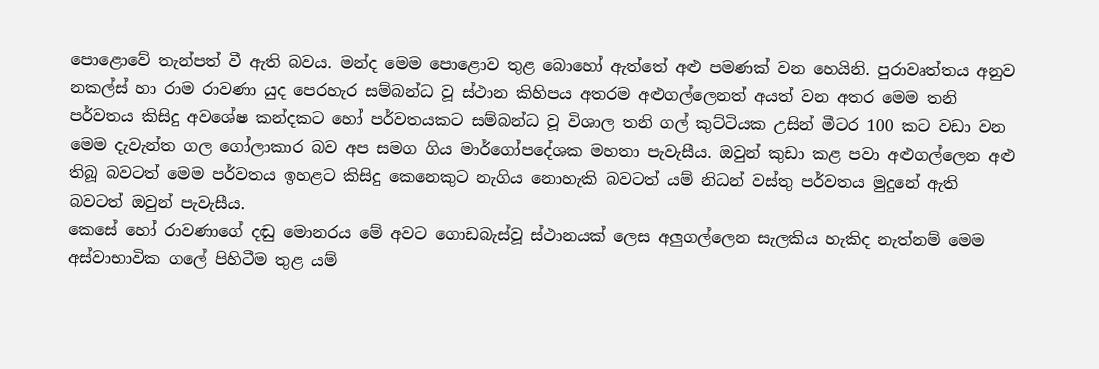පොළොවේ තැන්පත් වී ඇති බවය. මන්ද මෙම පොළොව තුළ බොහෝ ඇත්තේ අළු පමණක් වන හෙයිනි. පුරාවෘත්තය අනුව නකල්ස් හා රාම රාවණා යුද පෙරහැර සම්බන්ධ වූ ස්ථාන කිහිපය අතරම අළුගල්ලෙනත් අයත් වන අතර මෙම තනි පර්වතය කිසිදු අවශේෂ කන්දකට හෝ පර්වතයකට සම්බන්ධ වූ විශාල තනි ගල් කුට්ටියක උසින් මීටර 100 කට වඩා වන මෙම දැවැන්ත ගල ගෝලාකාර බව අප සමග ගිය මාර්ගෝපදේශක මහතා පැවැසීය. ඔවුන් කුඩා කළ පවා අළුගල්ලෙන අළු තිබූ බවටත් මෙම පර්වතය ඉහළට කිසිදු කෙනෙකුට නැගිය නොහැකි බවටත් යම් නිධන් වස්තු පර්වතය මුදුනේ ඇති බවටත් ඔවුන් පැවැසීය.
කෙසේ හෝ රාවණාගේ දඬු මොනරය මේ අවට ගොඩබැස්වූ ස්ථානයක් ලෙස අලුගල්ලෙන සැලකිය හැකිද නැත්නම් මෙම අස්වාභාවික ගලේ පිහිටීම තුළ යම්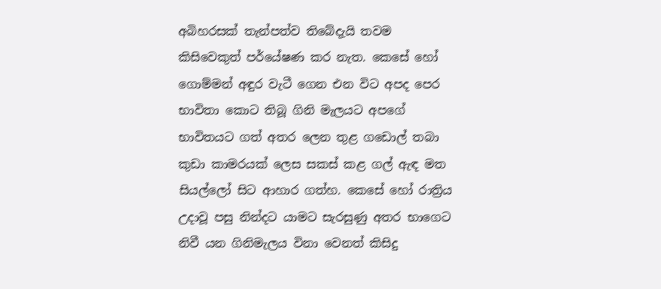අබිහරසක් තැන්පත්ව තිබේදැයි තවම කිසිවෙකුත් පර්යේෂණ කර නැත. කෙසේ හෝ ගොම්මන් අඳුර වැටී ගෙන එන විට අපද පෙර භාවිතා කොට තිබූ ගිනි මැලයට අපගේ භාවිතයට ගත් අතර ලෙන තුළ ගඩොල් තබා කුඩා කාමරයක් ලෙස සකස් කළ ගල් ඇඳ මත සියල්ලෝ සිට ආහාර ගත්හ. කෙසේ හෝ රාත්‍රිය උදාවූ පසු නින්දට යාමට සැරසුණු අතර භාගෙට නිවී යන ගිනිමැලය විනා වෙනත් කිසිදු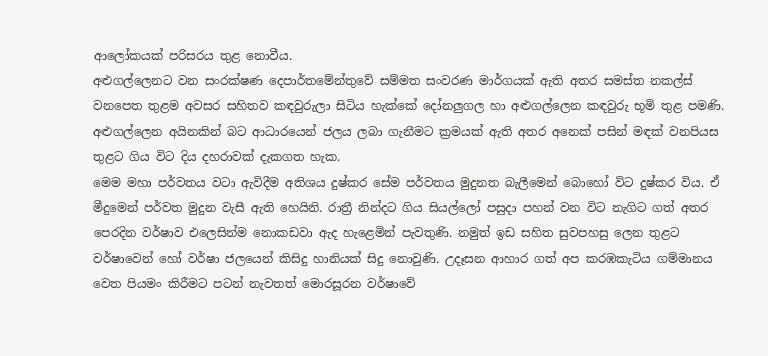ආලෝකයක් පරිසරය තුළ නොවීය.
අළුගල්ලෙනට වන සංරක්ෂණ දෙපාර්තමේන්තුවේ සම්මත සංවරණ මාර්ගයක් ඇති අතර සමස්ත නකල්ස් වනපෙත තුළම අවසර සහිතව කඳවුරුලා සිටිය හැක්කේ දෝනලුගල හා අළුගල්ලෙන කඳවුරු භූමි තුළ පමණි. අළුගල්ලෙන අයිනකින් බට ආධාරයෙන් ජලය ලබා ගැනීමට ක්‍රමයක් ඇති අතර අනෙක් පසින් මඳක් වනපියස තුළට ගිය විට දිය දහරාවක් දැකගත හැක.
මෙම මහා පර්වතය වටා ඇවිදීම අතිශය දුෂ්කර සේම පර්වතය මුදුනත බැලීමෙන් බොහෝ විට දුෂ්කර විය. ඒ මීදුමෙන් පර්වත මුදුන වැසී ඇති හෙයිනි. රාත්‍රී නින්දට ගිය සියල්ලෝ පසුදා පහන් වන විට නැගිට ගත් අතර පෙරදින වර්ෂාව එලෙසින්ම නොකඩවා ඇද හැළෙමින් පැවතුණි. නමුත් ඉඩ සහිත සුවපහසු ලෙන තුළට වර්ෂාවෙන් හෝ වර්ෂා ජලයෙන් කිසිදු හානියක් සිදු නොවුණි. උදෑසන ආහාර ගත් අප කරඹකැටිය ගම්මානය වෙත පියමං කිරීමට පටන් නැවතත් මොරසූරන වර්ෂාවේ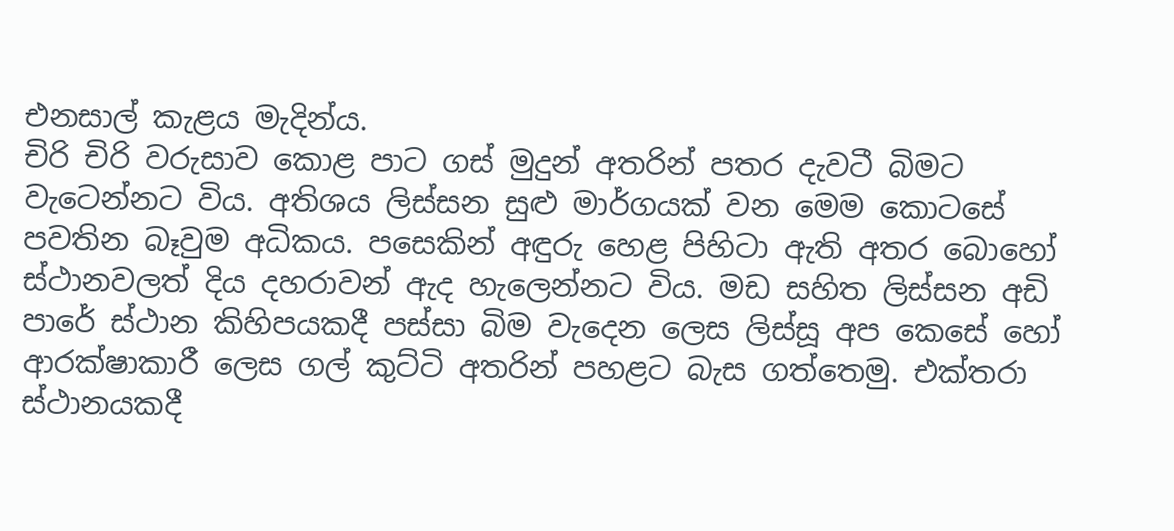එනසාල් කැළය මැදින්ය.
චිරි චිරි වරුසාව කොළ පාට ගස් මුදුන් අතරින් පතර දැවටී බිමට වැටෙන්නට විය. අතිශය ලිස්සන සුළු මාර්ගයක් වන මෙම කොටසේ පවතින බෑවුම අධිකය. පසෙකින් අඳුරු හෙළ පිහිටා ඇති අතර බොහෝ ස්ථානවලත් දිය දහරාවන් ඇද හැලෙන්නට විය. මඩ සහිත ලිස්සන අඩි පාරේ ස්ථාන කිහිපයකදී පස්සා බිම වැදෙන ලෙස ලිස්සූ අප කෙසේ හෝ ආරක්ෂාකාරී ලෙස ගල් කුට්ටි අතරින් පහළට බැස ගත්තෙමු. එක්තරා ස්ථානයකදී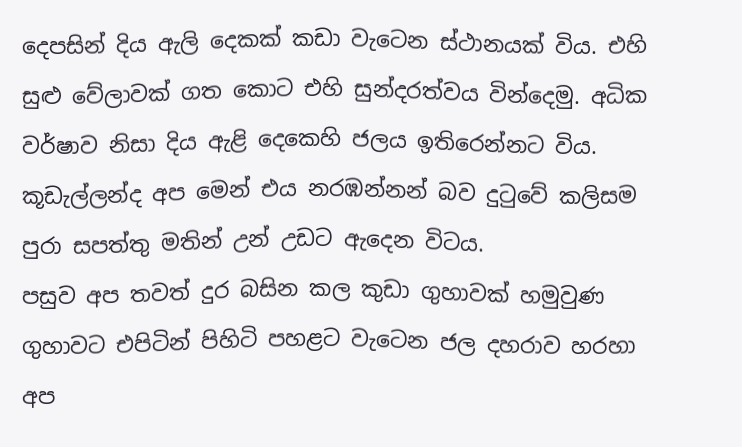දෙපසින් දිය ඇලි දෙකක් කඩා වැටෙන ස්ථානයක් විය. එහි සුළු වේලාවක් ගත කොට එහි සුන්දරත්වය වින්දෙමු. අධික වර්ෂාව නිසා දිය ඇළි දෙකෙහි ජලය ඉතිරෙන්නට විය. කූඩැල්ලන්ද අප මෙන් එය නරඹන්නන් බව දුටුවේ කලිසම පුරා සපත්තු මතින් උන් උඩට ඇදෙන විටය.
පසුව අප තවත් දුර බසින කල කුඩා ගුහාවක් හමුවුණ ගුහාවට එපිටින් පිහිටි පහළට වැටෙන ජල දහරාව හරහා අප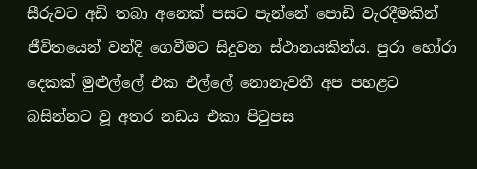සීරුවට අඩි තබා අනෙක් පසට පැන්නේ පොඩි වැරදීමකින් ජීවිතයෙන් වන්දි ගෙවීමට සිදුවන ස්ථානයකින්ය. පුරා හෝරා දෙකක් මුළුල්ලේ එක එල්ලේ නොනැවතී අප පහළට බසින්නට වූ අතර නඩය එකා පිටුපස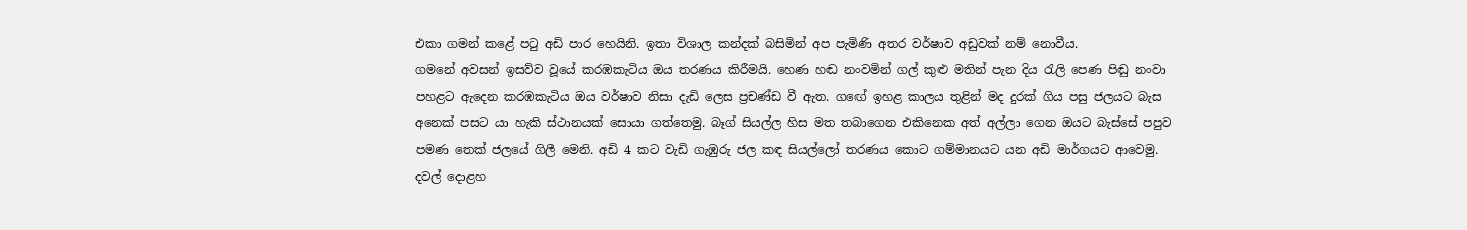එකා ගමන් කළේ පටු අඩි පාර හෙයිනි. ඉතා විශාල කන්දක් බසිමින් අප පැමිණි අතර වර්ෂාව අඩුවක් නම් නොවීය.
ගමනේ අවසන් ඉසව්ව වූයේ කරඹකැටිය ඔය තරණය කිරීමයි. හෙණ හඬ නංවමින් ගල් කුළු මතින් පැන දිය රැලි පෙණ පිඬු නංවා පහළට ඇදෙන කරඹකැටිය ඔය වර්ෂාව නිසා දැඩි ලෙස ප්‍රචණ්ඩ වී ඇත. ගඟේ ඉහළ කාලය තුළින් මද දුරක් ගිය පසු ජලයට බැස අනෙක් පසට යා හැකි ස්ථානයක් සොයා ගත්තෙමු. බෑග් සියල්ල හිස මත තබාගෙන එකිනෙක අත් අල්ලා ගෙන ඔයට බැස්සේ පපුව පමණ තෙක් ජලයේ ගිලී මෙනි. අඩි 4 කට වැඩි ගැඹුරු ජල කඳ සියල්ලෝ තරණය කොට ගම්මානයට යන අඩි මාර්ගයට ආවෙමු.
දවල් දොළහ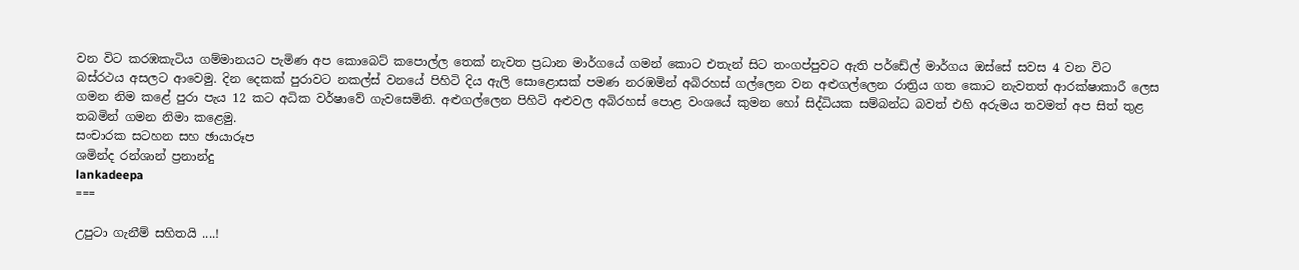වන විට කරඹකැටිය ගම්මානයට පැමිණ අප කොබෙට් කපොල්ල තෙක් නැවත ප්‍රධාන මාර්ගයේ ගමන් කොට එතැන් සිට තංගප්පුවට ඇති පර්ඩේල් මාර්ගය ඔස්සේ සවස 4 වන විට බස්රථය අසලට ආවෙමු. දින දෙකක් පුරාවට නකල්ස් වනයේ පිහිටි දිය ඇලි සොළොසක් පමණ නරඹමින් අබිරහස් ගල්ලෙන වන අළුගල්ලෙන රාත්‍රිය ගත කොට නැවතත් ආරක්ෂාකාරී ලෙස ගමන නිම කළේ පුරා පැය 12 කට අධික වර්ෂාවේ ගැවසෙමිනි. අළුගල්ලෙන පිහිටි අළුවල අබිරහස් පොළ වංශයේ කුමන හෝ සිද්ධියක සම්බන්ධ බවත් එහි අරුමය තවමත් අප සිත් තුළ තබමින් ගමන නිමා කළෙමු.
සංචාරක සටහන සහ ඡායාරූප
ශමින්ද රන්ශාන් ප්‍රනාන්දු
lankadeepa
===

උපුටා ගැනීම් සහිතයි ....!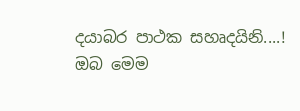දයාබර පාථක සහෘදයිනි....!
ඔබ මෙම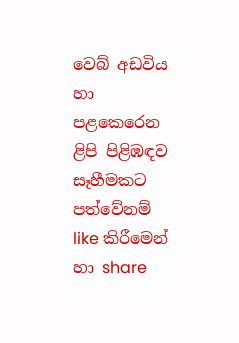වෙබ් අඩවිය හා පළකෙරෙන ළිපි පිළිඹඳව සෑහීමකට පත්වේනම්  like කිරීමෙන් හා share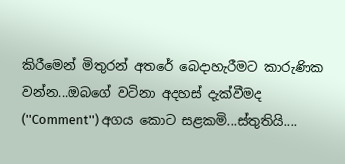කිරීමෙන් මිතුරන් අතරේ බෙදාහැරීමට කාරුණික වන්න...ඔබගේ වටිනා අදහස් දැක්වීමද (''Comment'') අගය කොට සළකමි...ස්තුතියි....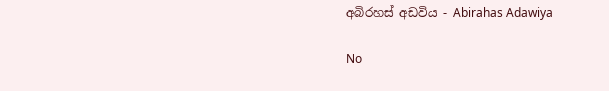අබිරහස් අඩවිය - Abirahas Adawiya

No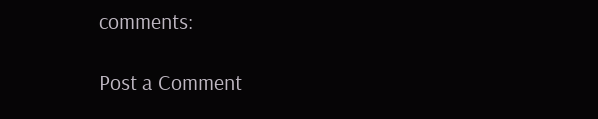comments:

Post a Comment